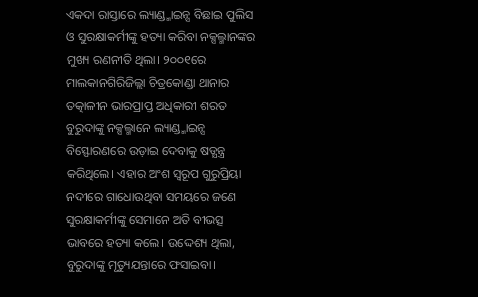ଏକଦା ରାସ୍ତାରେ ଲ୍ୟାଣ୍ଡ୍ମାଇନ୍ସ ବିଛାଇ ପୁଲିସ ଓ ସୁରକ୍ଷାକର୍ମୀଙ୍କୁ ହତ୍ୟା କରିବା ନକ୍ସଲ୍ମାନଙ୍କର ମୁଖ୍ୟ ରଣନୀତି ଥିଲା। ୨୦୦୧ରେ ମାଲକାନଗିରିଜିଲ୍ଲା ଚିତ୍ରକୋଣ୍ଡା ଥାନାର ତତ୍କାଳୀନ ଭାରପ୍ରାପ୍ତ ଅଧିକାରୀ ଶରତ ବୁରୁଦାଙ୍କୁ ନକ୍ସଲ୍ମାନେ ଲ୍ୟାଣ୍ଡ୍ମାଇନ୍ସ ବିସ୍ଫୋରଣରେ ଉଡ଼ାଇ ଦେବାକୁ ଷଡ୍ଯନ୍ତ୍ର କରିଥିଲେ। ଏହାର ଅଂଶ ସ୍ବରୂପ ଗୁରୁପ୍ରିୟା ନଦୀରେ ଗାଧୋଉଥିବା ସମୟରେ ଜଣେ ସୁରକ୍ଷାକର୍ମୀଙ୍କୁ ସେମାନେ ଅତି ବୀଭତ୍ସ ଭାବରେ ହତ୍ୟା କଲେ। ଉଦ୍ଦେଶ୍ୟ ଥିଲା, ବୁରୁଦାଙ୍କୁ ମୃତ୍ୟୁଯନ୍ତାରେ ଫସାଇବା।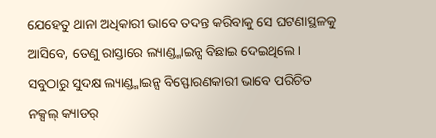ଯେହେତୁ ଥାନା ଅଧିକାରୀ ଭାବେ ତଦନ୍ତ କରିବାକୁ ସେ ଘଟଣାସ୍ଥଳକୁ ଆସିବେ, ତେଣୁ ରାସ୍ତାରେ ଲ୍ୟାଣ୍ଡ୍ମାଇନ୍ସ ବିଛାଇ ଦେଇଥିଲେ। ସବୁଠାରୁ ସୁଦକ୍ଷ ଲ୍ୟାଣ୍ଡ୍ମାଇନ୍ସ ବିସ୍ଫୋରଣକାରୀ ଭାବେ ପରିଚିତ ନକ୍ସଲ୍ କ୍ୟାଡର୍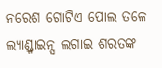ନରେଶ ଗୋଟିଏ ପୋଲ ତଳେ ଲ୍ୟାଣ୍ଡ୍ମାଇନ୍ସ ଲଗାଇ ଶରତଙ୍କ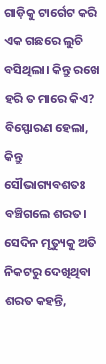ଗାଡ଼ିକୁ ଟାର୍ଗେଟ କରି ଏକ ଗଛରେ ଲୁଚି ବସିଥିଲା। କିନ୍ତୁ ରଖେ ହରି ତ ମାରେ କିଏ? ବିସ୍ଫୋରଣ ହେଲା, କିନ୍ତୁ ସୌଭାଗ୍ୟବଶତଃ ବଞ୍ଚିଗଲେ ଶରତ।
ସେଦିନ ମୃତ୍ୟୁକୁ ଅତି ନିକଟରୁ ଦେଖିଥିବା ଶରତ କହନ୍ତି,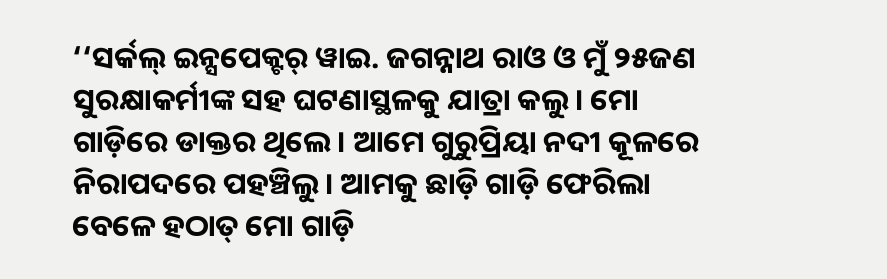‘‘ସର୍କଲ୍ ଇନ୍ସପେକ୍ଟର୍ ୱାଇ. ଜଗନ୍ନାଥ ରାଓ ଓ ମୁଁ ୨୫ଜଣ ସୁରକ୍ଷାକର୍ମୀଙ୍କ ସହ ଘଟଣାସ୍ଥଳକୁ ଯାତ୍ରା କଲୁ। ମୋ ଗାଡ଼ିରେ ଡାକ୍ତର ଥିଲେ। ଆମେ ଗୁରୁପ୍ରିୟା ନଦୀ କୂଳରେ ନିରାପଦରେ ପହଞ୍ଚିଲୁ। ଆମକୁ ଛାଡ଼ି ଗାଡ଼ି ଫେରିଲା ବେଳେ ହଠାତ୍ ମୋ ଗାଡ଼ି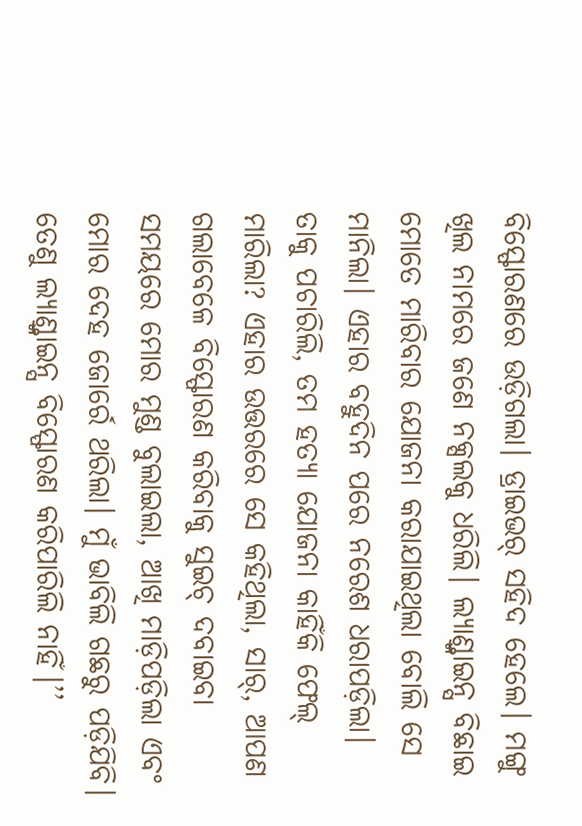ବିସ୍ଫୋରଣରେ ଉଡ଼ିଗଲା। ଡ୍ରାଇଭର୍ ସହିଦ ହେଲେ। ମଙ୍ଗୁ ଖିଲ ନାମରେ ଜଣେ ନକ୍ସଲକୁ ଧରିଲି। ଲ୍ୟାଣ୍ଡ୍ମାଇନ୍ସ ବିଛାଇ ମୋତେ ମାରିବାର ଯୋଜନା କରାଯାଇଥିଲା ବୋଲି ସେ ମାନିଲା। ଏହାର ବହୁଦିନ ପରେ ନରେଶ ଧରାପଡ଼ିଲା। ତାକୁ ପଚାରିଲି, ତମ ହତ୍ୟା ଯୋଜନା କାହିଁକି ଫେଲ୍ ମାରିଲା? ଏହାର ଉତ୍ତରରେ ସେ କହିଥିଲା, ସାର୍, ଆପଣ ଗଲାବେଳେ ବିସ୍ଫୋରଣ କରିବାକୁ ସୁଇଚ୍ ଦବାଇବା ସମୟରେ ମୋର ମୁଣ୍ଡ ବୁଲାଇଲା, ଆଖି ମାଡ଼ିପଡ଼ିଲା ଏବଂ ମୋର ଦେହ ଜୋର୍ରେ ଥରିଲା। ମୁଁ ଭାବିଲି ଗଛରୁ ପଡ଼ିଯିବି। ତେଣୁ ଲ୍ୟାଣ୍ଡ୍ମାଇନ୍ସ ବିସ୍ଫୋରଣ କରିପାରିଲି ନାହିଁ।’’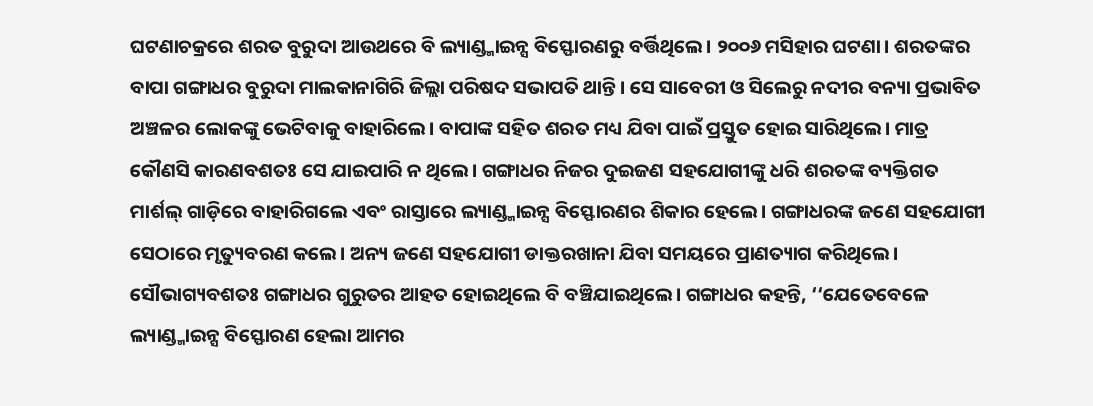ଘଟଣାଚକ୍ରରେ ଶରତ ବୁରୁଦା ଆଉଥରେ ବି ଲ୍ୟାଣ୍ଡ୍ମାଇନ୍ସ ବିସ୍ଫୋରଣରୁ ବର୍ତ୍ତିଥିଲେ। ୨୦୦୬ ମସିହାର ଘଟଣା। ଶରତଙ୍କର ବାପା ଗଙ୍ଗାଧର ବୁରୁଦା ମାଲକାନାଗିରି ଜିଲ୍ଲା ପରିଷଦ ସଭାପତି ଥାନ୍ତି। ସେ ସାବେରୀ ଓ ସିଲେରୁ ନଦୀର ବନ୍ୟା ପ୍ରଭାବିତ ଅଞ୍ଚଳର ଲୋକଙ୍କୁ ଭେଟିବାକୁ ବାହାରିଲେ। ବାପାଙ୍କ ସହିତ ଶରତ ମଧ୍ୟ ଯିବା ପାଇଁ ପ୍ରସ୍ତୁତ ହୋଇ ସାରିଥିଲେ। ମାତ୍ର କୌଣସି କାରଣବଶତଃ ସେ ଯାଇପାରି ନ ଥିଲେ। ଗଙ୍ଗାଧର ନିଜର ଦୁଇଜଣ ସହଯୋଗୀଙ୍କୁ ଧରି ଶରତଙ୍କ ବ୍ୟକ୍ତିଗତ ମାର୍ଶଲ୍ ଗାଡ଼ିରେ ବାହାରିଗଲେ ଏବଂ ରାସ୍ତାରେ ଲ୍ୟାଣ୍ଡ୍ମାଇନ୍ସ ବିସ୍ଫୋରଣର ଶିକାର ହେଲେ। ଗଙ୍ଗାଧରଙ୍କ ଜଣେ ସହଯୋଗୀ ସେଠାରେ ମୃତ୍ୟୁବରଣ କଲେ। ଅନ୍ୟ ଜଣେ ସହଯୋଗୀ ଡାକ୍ତରଖାନା ଯିବା ସମୟରେ ପ୍ରାଣତ୍ୟାଗ କରିଥିଲେ। ସୌଭାଗ୍ୟବଶତଃ ଗଙ୍ଗାଧର ଗୁରୁତର ଆହତ ହୋଇଥିଲେ ବି ବଞ୍ଚିଯାଇଥିଲେ। ଗଙ୍ଗାଧର କହନ୍ତି, ‘‘ଯେତେବେଳେ ଲ୍ୟାଣ୍ଡ୍ମାଇନ୍ସ ବିସ୍ଫୋରଣ ହେଲା ଆମର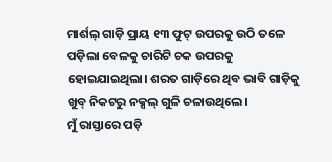ମାର୍ଶଲ୍ ଗାଡ଼ି ପ୍ରାୟ ୧୩ ଫୁଟ୍ ଉପରକୁ ଉଠି ତଳେ ପଡ଼ିଲା ବେଳକୁ ଚାରିଟି ଚକ ଉପରକୁ ହୋଇଯାଇଥିଲା। ଶରତ ଗାଡ଼ିରେ ଥିବ ଭାବି ଗାଡ଼ିକୁ ଖୁବ୍ ନିକଟରୁ ନକ୍ସଲ୍ ଗୁଳି ଚଳାଉଥିଲେ।
ମୁଁ ରାସ୍ତାରେ ପଡ଼ି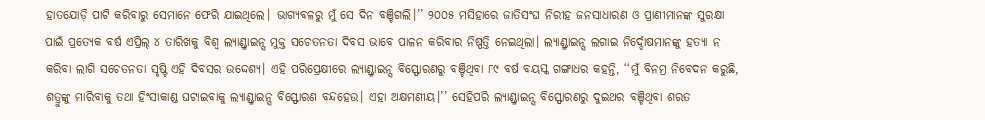ହାତଯୋଡ଼ି ପାଟି କରିବାରୁ ସେମାନେ ଫେରି ଯାଇଥିଲେ। ଭାଗ୍ୟବଳରୁ ମୁଁ ସେ ଦିନ ବଞ୍ଚିଗଲି।’’ ୨୦୦୫ ମସିହାରେ ଜାତିସଂଘ ନିରୀହ ଜନସାଧାରଣ ଓ ପ୍ରାଣୀମାନଙ୍କ ସୁରକ୍ଷା ପାଇଁ ପ୍ରତ୍ୟେକ ବର୍ଷ ଏପ୍ରିଲ୍ ୪ ତାରିଖକୁ ବିଶ୍ବ ଲ୍ୟାଣ୍ଡ୍ମାଇନ୍ସ ମୁକ୍ତ ସଚେତନତା ଦିବସ ଭାବେ ପାଳନ କରିବାର ନିଷ୍ପତ୍ତି ନେଇଥିଲା। ଲ୍ୟାଣ୍ଡ୍ମାଇନ୍ସ ଲଗାଇ ନିର୍ଦ୍ଦୋଷମାନଙ୍କୁ ହତ୍ୟା ନ କରିବା ଲାଗି ସଚେତନତା ସୃଷ୍ଟି ଏହି ଦିବସର ଉଦ୍ଦେଶ୍ୟ। ଏହି ପରିପ୍ରେକ୍ଷୀରେ ଲ୍ୟାଣ୍ଡ୍ମାଇନ୍ସ ବିସ୍ଫୋରଣରୁ ବଞ୍ଚିଥିବା ୮୯ ବର୍ଷ ବୟସ୍କ ଗଙ୍ଗାଧର କହନ୍ତି, ‘‘ମୁଁ ବିନମ୍ର ନିବେଦନ କରୁଛି, ଶତ୍ରୁଙ୍କୁ ମାରିବାକୁ ତଥା ହିଂସାକାଣ୍ଡ ଘଟାଇବାକୁ ଲ୍ୟାଣ୍ଡ୍ମାଇନ୍ସ ବିସ୍ଫୋରଣ ବନ୍ଦହେଉ। ଏହା ଅକ୍ଷମଣୀୟ।’’ ସେହିପରି ଲ୍ୟାଣ୍ଡ୍ମାଇନ୍ସ ବିସ୍ଫୋରଣରୁ ଦୁଇଥର ବଞ୍ଚିଥିବା ଶରତ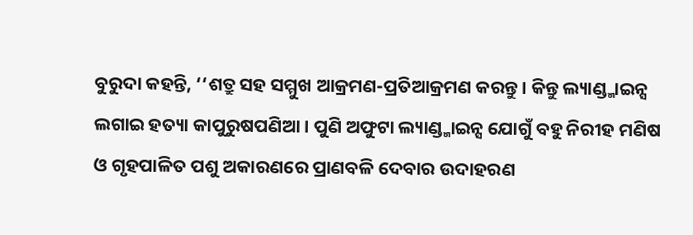ବୁରୁଦା କହନ୍ତି, ‘‘ଶତ୍ରୁ ସହ ସମ୍ମୁଖ ଆକ୍ରମଣ-ପ୍ରତିଆକ୍ରମଣ କରନ୍ତୁ। କିନ୍ତୁ ଲ୍ୟାଣ୍ଡ୍ମାଇନ୍ସ ଲଗାଇ ହତ୍ୟା କାପୁରୁଷପଣିଆ। ପୁଣି ଅଫୁଟା ଲ୍ୟାଣ୍ଡ୍ମାଇନ୍ସ ଯୋଗୁଁ ବହୁ ନିରୀହ ମଣିଷ ଓ ଗୃହପାଳିତ ପଶୁ ଅକାରଣରେ ପ୍ରାଣବଳି ଦେବାର ଉଦାହରଣ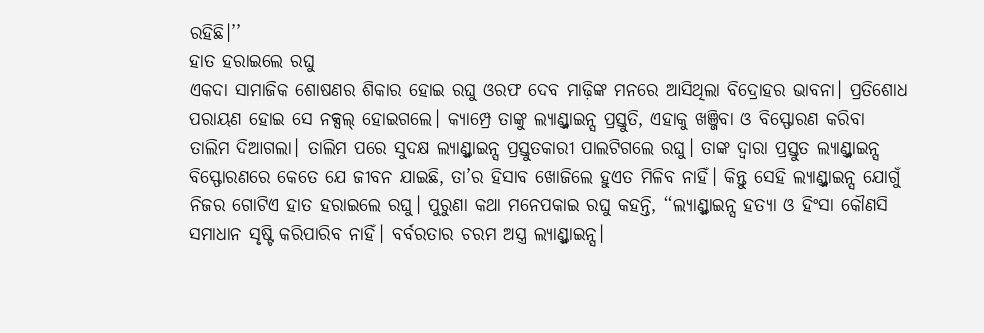ରହିଛି।’’
ହାତ ହରାଇଲେ ରଘୁ
ଏକଦା ସାମାଜିକ ଶୋଷଣର ଶିକାର ହୋଇ ରଘୁ ଓରଫ ଦେବ ମାଢ଼ିଙ୍କ ମନରେ ଆସିଥିଲା ବିଦ୍ରୋହର ଭାବନା। ପ୍ରତିଶୋଧ ପରାୟଣ ହୋଇ ସେ ନକ୍ସଲ୍ ହୋଇଗଲେ। କ୍ୟାମ୍ପ୍ରେ ତାଙ୍କୁ ଲ୍ୟାଣ୍ଡ୍ମାଇନ୍ସ ପ୍ରସ୍ତୁତି, ଏହାକୁ ଖଞ୍ଜିବା ଓ ବିସ୍ଫୋରଣ କରିବା ତାଲିମ ଦିଆଗଲା। ତାଲିମ ପରେ ସୁଦକ୍ଷ ଲ୍ୟାଣ୍ଡ୍ମାଇନ୍ସ ପ୍ରସ୍ତୁତକାରୀ ପାଲଟିଗଲେ ରଘୁ। ତାଙ୍କ ଦ୍ବାରା ପ୍ରସ୍ତୁତ ଲ୍ୟାଣ୍ଡ୍ମାଇନ୍ସ ବିସ୍ଫୋରଣରେ କେତେ ଯେ ଜୀବନ ଯାଇଛି, ତା’ର ହିସାବ ଖୋଜିଲେ ହୁଏତ ମିଳିବ ନାହିଁ। କିନ୍ତୁ ସେହି ଲ୍ୟାଣ୍ଡ୍ମାଇନ୍ସ ଯୋଗୁଁ ନିଜର ଗୋଟିଏ ହାତ ହରାଇଲେ ରଘୁ। ପୁରୁଣା କଥା ମନେପକାଇ ରଘୁ କହନ୍ତି, ‘‘ଲ୍ୟାଣ୍ଡ୍ମାଇନ୍ସ ହତ୍ୟା ଓ ହିଂସା କୌଣସି ସମାଧାନ ସୃଷ୍ଟି କରିପାରିବ ନାହିଁ। ବର୍ବରତାର ଚରମ ଅସ୍ତ୍ର ଲ୍ୟାଣ୍ଡ୍ମାଇନ୍ସ।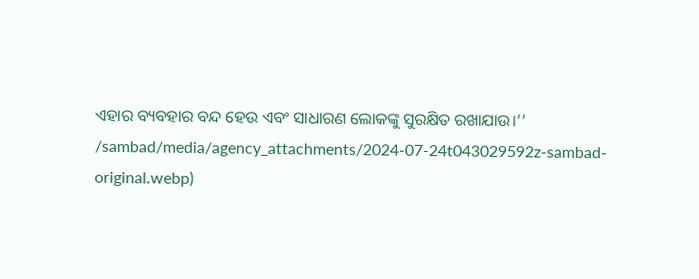ଏହାର ବ୍ୟବହାର ବନ୍ଦ ହେଉ ଏବଂ ସାଧାରଣ ଲୋକଙ୍କୁ ସୁରକ୍ଷିତ ରଖାଯାଉ।’’
/sambad/media/agency_attachments/2024-07-24t043029592z-sambad-original.webp)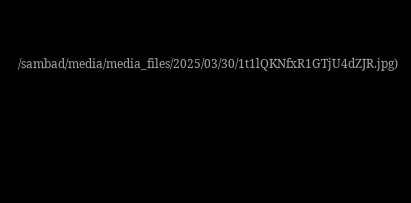/sambad/media/media_files/2025/03/30/1t1lQKNfxR1GTjU4dZJR.jpg)